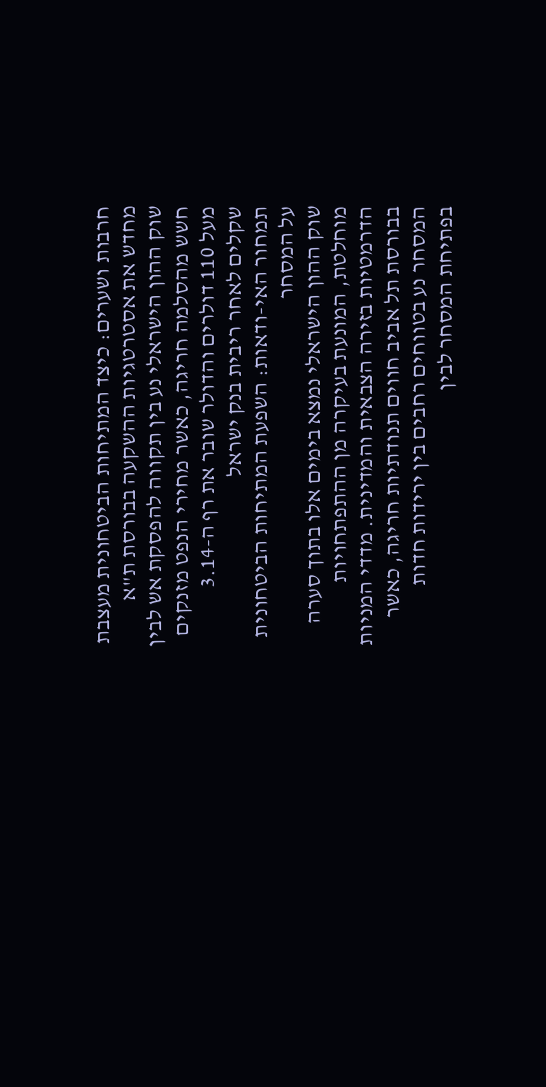חרבות ושערים: כיצד המתיחות הביטחונית מעצבת מחדש את אסטרטגיות ההשקעה בבורסת ת"א
שוק ההון הישראלי נע בין תקווה להפסקת אש לבין חשש מהסלמה חריגה, כאשר מחירי הנפט מזנקים מעל 110 דולרים והדולר שובר את רף ה-3.14 שקלים לאחר ריבית בנק ישראל
תמחור האי-ודאות: השפעת המתיחות הביטחונית על המסחר
שוק ההון הישראלי נמצא בימים אלו בתוך סערה מוחלטת, המונעת בעיקרה מן ההתפתחויות הדרמטיות בזירה הצבאית והמדינית. מדדי המניות בבורסת תל אביב חווים תנודתיות חריגה, כאשר המסחר נע בטווחים רחבים בין ירידות חדות בפתיחת המסחר לבין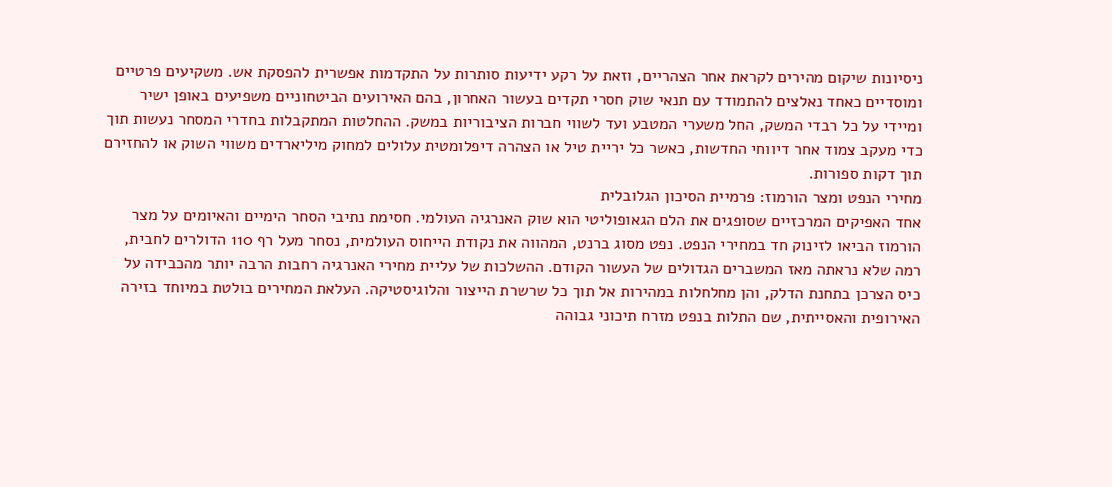ניסיונות שיקום מהירים לקראת אחר הצהריים, וזאת על רקע ידיעות סותרות על התקדמות אפשרית להפסקת אש. משקיעים פרטיים ומוסדיים כאחד נאלצים להתמודד עם תנאי שוק חסרי תקדים בעשור האחרון, בהם האירועים הביטחוניים משפיעים באופן ישיר ומיידי על כל רבדי המשק, החל משערי המטבע ועד לשווי חברות הציבוריות במשק. ההחלטות המתקבלות בחדרי המסחר נעשות תוך כדי מעקב צמוד אחר דיווחי החדשות, כאשר כל יריית טיל או הצהרה דיפלומטית עלולים למחוק מיליארדים משווי השוק או להחזירם תוך דקות ספורות.
מחירי הנפט ומצר הורמוז: פרמיית הסיכון הגלובלית
אחד האפיקים המרכזיים שסופגים את הלם הגאופוליטי הוא שוק האנרגיה העולמי. חסימת נתיבי הסחר הימיים והאיומים על מצר הורמוז הביאו לזינוק חד במחירי הנפט. נפט מסוג ברנט, המהווה את נקודת הייחוס העולמית, נסחר מעל רף 110 הדולרים לחבית, רמה שלא נראתה מאז המשברים הגדולים של העשור הקודם. ההשלכות של עליית מחירי האנרגיה רחבות הרבה יותר מהכבידה על כיס הצרכן בתחנת הדלק, והן מחלחלות במהירות אל תוך כל שרשרת הייצור והלוגיסטיקה. העלאת המחירים בולטת במיוחד בזירה האירופית והאסייתית, שם התלות בנפט מזרח תיכוני גבוהה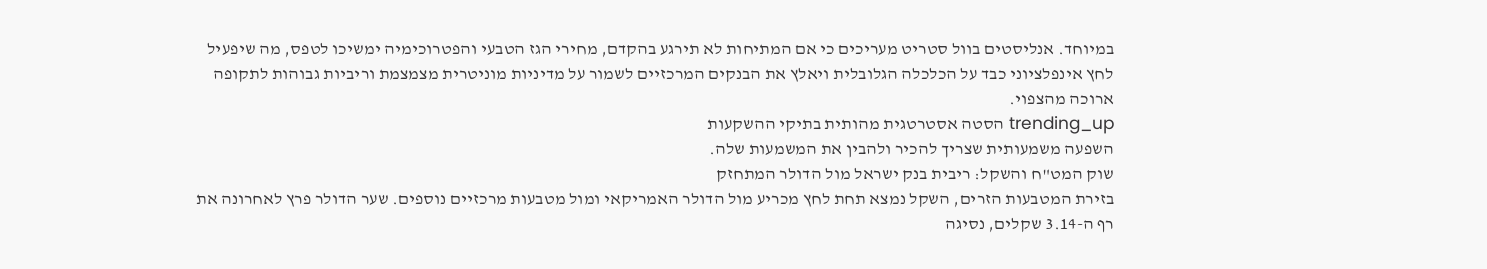במיוחד. אנליסטים בוול סטריט מעריכים כי אם המתיחות לא תירגע בהקדם, מחירי הגז הטבעי והפטרוכימיה ימשיכו לטפס, מה שיפעיל לחץ אינפלציוני כבד על הכלכלה הגלובלית ויאלץ את הבנקים המרכזיים לשמור על מדיניות מוניטרית מצמצמת וריביות גבוהות לתקופה ארוכה מהצפוי.
trending_up הסטה אסטרטגית מהותית בתיקי ההשקעות
השפעה משמעותית שצריך להכיר ולהבין את המשמעות שלה.
שוק המט"ח והשקל: ריבית בנק ישראל מול הדולר המתחזק
בזירת המטבעות הזרים, השקל נמצא תחת לחץ מכריע מול הדולר האמריקאי ומול מטבעות מרכזיים נוספים. שער הדולר פרץ לאחרונה את רף ה-3.14 שקלים, נסיגה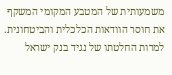משמעותית של המטבע המקומי המשקף את חוסר הוודאות הכלכלית והביטחונית. למרות החלטתו של נגיד בנק ישראל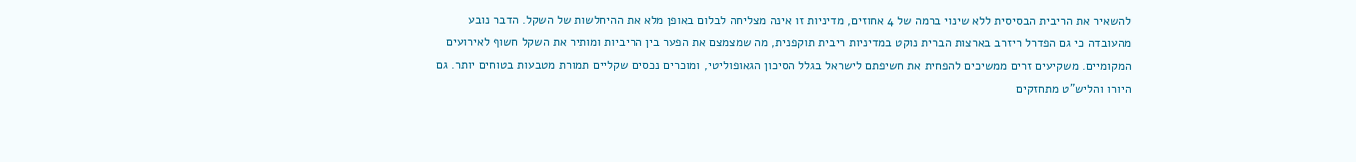להשאיר את הריבית הבסיסית ללא שינוי ברמה של 4 אחוזים, מדיניות זו אינה מצליחה לבלום באופן מלא את ההיחלשות של השקל. הדבר נובע מהעובדה כי גם הפדרל ריזרב בארצות הברית נוקט במדיניות ריבית תוקפנית, מה שמצמצם את הפער בין הריביות ומותיר את השקל חשוף לאירועים המקומיים. משקיעים זרים ממשיכים להפחית את חשיפתם לישראל בגלל הסיכון הגאופוליטי, ומוכרים נכסים שקליים תמורת מטבעות בטוחים יותר. גם היורו והליש"ט מתחזקים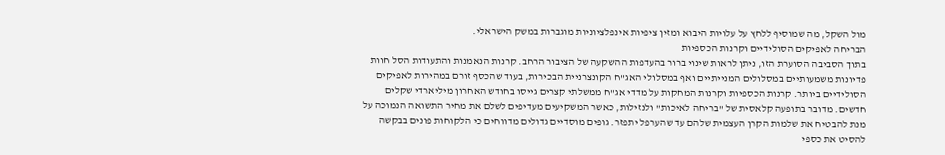מול השקל, מה שמוסיף ללחץ על עלויות היבוא ומזין ציפיות אינפלציוניות מוגברות במשק הישראלי.
הבריחה לאפיקים הסולידיים וקרנות הכספיות
בתוך הסביבה הסוערת הזו, ניתן לראות שינוי ברור בהעדפות ההשקעה של הציבור הרחב. קרנות הנאמנות והתעודות הסל חוות פדיונות משמעותיים במסלולים המנייתיים ואף במסלולי האג"ח הקונצרניית הבכירות, בעוד שהכסף זורם במהירות לאפיקים הסולידיים ביותר. קרנות הכספיות וקרנות המחקות על מדדי אג"ח ממשלתי קצרים גייסו בחודש האחרון מיליארדי שקלים חדשים. מדובר בתופעה קלאסית של "בריחה לאיכות" ולנזילות, כאשר המשקיעים מעדיפים לשלם את מחיר התשואה הנמוכה על מנת להבטיח את שלמות הקרן העצמית שלהם עד שהערפל יתפזר. גופים מוסדיים גדולים מדווחים כי הלקוחות פונים בבקשה להסיט את כספי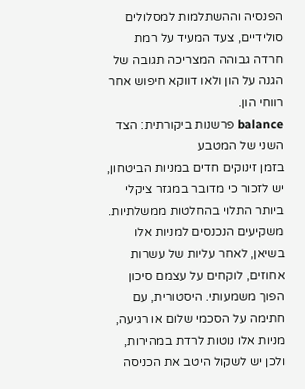הפנסיה וההשתלמות למסלולים סולידיים, צעד המעיד על רמת חרדה גבוהה המצריכה תגובה של הגנה על הון ולאו דווקא חיפוש אחר רווחי הון.
balance פרשנות ביקורתית: הצד השני של המטבע
בזמן זינוקים חדים במניות הביטחון, יש לזכור כי מדובר במגזר ציקלי ביותר התלוי בהחלטות ממשלתיות. משקיעים הנכנסים למניות אלו בשיאן, לאחר עליות של עשרות אחוזים, לוקחים על עצמם סיכון הפוך משמעותי. היסטורית, עם חתימה על הסכמי שלום או רגיעה, מניות אלו נוטות לרדת במהירות, ולכן יש לשקול היטב את הכניסה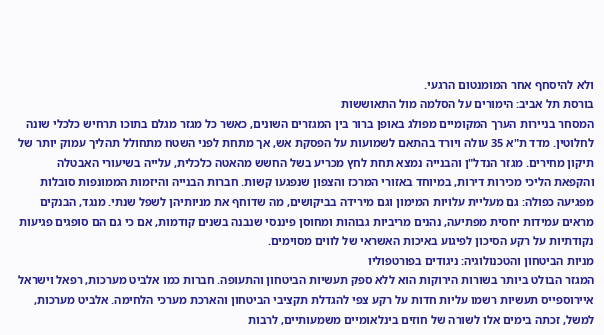ולא להיסחף אחר המומנטום הרגעי.
בורסת תל אביב: הימורים על הסלמה מול התאוששות
המסחר בניירות הערך המקומיים מפולג באופן ברור בין המגזרים השונים, כאשר כל מגזר מגלם בתוכו תרחיש כלכלי שונה לחלוטין. מדד ת"א 35 עולה ויורד בהתאם לשמועות על הפסקת אש, אך מתחת לפני השטח מתחולל תהליך עמוק יותר של תיקון מחירים. מגזר הנדל"ן והבנייה נמצא תחת לחץ מכריע בשל החשש מהאטה כלכלית, עלייה בשיעורי האבטלה והקפאת הליכי מכירות דירות, במיוחד באזורי המרכז והצפון שנפגעו קשות. חברות הבנייה והיזמות הממונפות סובלות מפגיעה כפולה: גם מעליית עלויות המימון וגם מירידה בביקושים, מה שדוחף את מניותיהן לשפל שנתי. מנגד, הבנקים מראים עמידות יחסית מפתיעה, נהנים מריביות גבוהות ומחוסן פיננסי שנבנה בשנים קודמות, אם כי גם הם סופגים פגיעות נקודתיות על רקע הסיכון לפיגוע באיכות האשראי של לווים מסוימים.
מניות הביטחון והטכנולוגיה: ניגודים בפורטפוליו
המגזר הבולט ביותר בשורות הירוקות הוא ללא ספק תעשיות הביטחון והתעופה. חברות כמו אלביט מערכות, רפאל וישראל איירוספייס תעשיות רשמו עליות חדות על רקע צפי להגדלת תקציבי הביטחון והארכת מערכי הלחימה. אלביט מערכות, למשל, זכתה בימים אלו לשורה של חוזים בינלאומיים משמעותיים, לרבות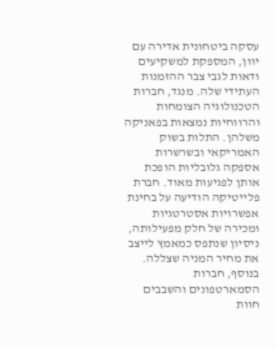עסקה ביטחונית אדירה עם יוון, המספקת למשקיעים ודאות לגבי צבר ההזמנות העתידי שלה. מנגד, חברות הטכנולוגיה הצומחות והרווחיות נמצאות בפאניקה משלהן. התלות בשוק האמריקאי ובשרשרות אספקה גלובליות הופכת אותן לפגיעות מאוד. חברת פלייטיקה הודיעה על בחינת אפשרויות אסטרטגיות ומכירה של חלק מפעילותה, ניסיון שנתפס כמאמץ לייצב את מחיר המניה שצללה. בנוסף, חברות הסמארטפונים והשבבים חוות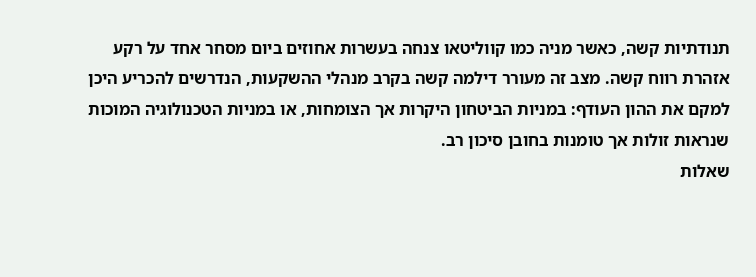תנודתיות קשה, כאשר מניה כמו קווליטאו צנחה בעשרות אחוזים ביום מסחר אחד על רקע אזהרת רווח קשה. מצב זה מעורר דילמה קשה בקרב מנהלי ההשקעות, הנדרשים להכריע היכן למקם את ההון העודף: במניות הביטחון היקרות אך הצומחות, או במניות הטכנולוגיה המוכות שנראות זולות אך טומנות בחובן סיכון רב.
שאלות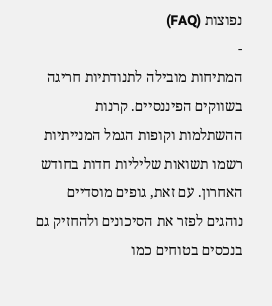נפוצות (FAQ)
-
המתיחות מובילה לתנודתיות חריגה בשווקים הפיננסיים. קרנות ההשתלמות וקופות הגמל המנייתיות רשמו תשואות שליליות חדות בחודש האחרון. עם זאת, גופים מוסדיים נוהגים לפזר את הסיכונים ולהחזיק גם בנכסים בטוחים כמו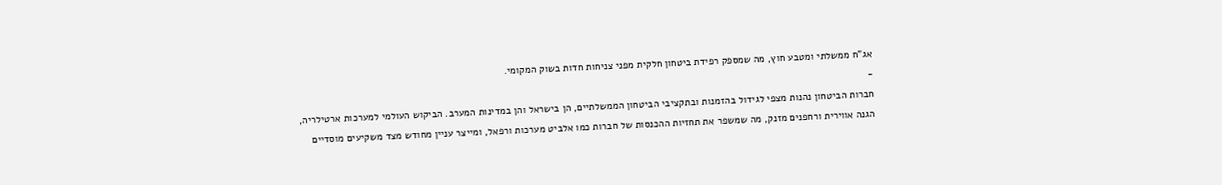אג"ח ממשלתי ומטבע חוץ, מה שמספק רפידת ביטחון חלקית מפני צניחות חדות בשוק המקומי.
-
חברות הביטחון נהנות מצפי לגידול בהזמנות ובתקציבי הביטחון הממשלתיים, הן בישראל והן במדינות המערב. הביקוש העולמי למערכות ארטילריה, הגנה אווירית ורחפנים מזנק, מה שמשפר את תחזיות ההכנסות של חברות כמו אלביט מערכות ורפאל, ומייצר עניין מחודש מצד משקיעים מוסדיים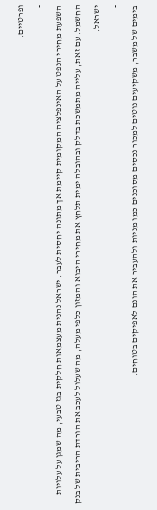ופרטיים.
-
השפעת מחירי הנפט על האינפלציה המקומית קיימת אך מתונה יחסית לעבר. ישראל נהנית מעצמאות חלקית בגז טבעי, מה שמגן על עלויות החשמל. עם זאת, עלייה מתמשכת בדלק ובהובלה ימית תלחץ את מחירי היבוא והמזון כלפי מעלה, מה שעלול לעכב את הורדת הריבית של בנק ישראל.
-
בימים של משבר, משקיעים נוטים למכור נכסים מסוכנים כמו מניות ולהעביר את הונם לאפיקים בטוחים.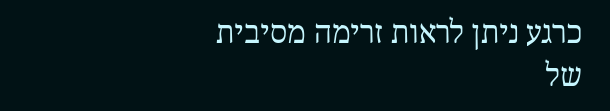כרגע ניתן לראות זרימה מסיבית של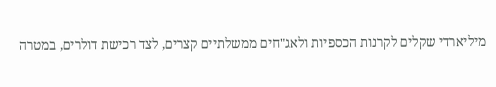מיליארדי שקלים לקרנות הכספיות ולאג"חים ממשלתיים קצרים, לצד רכישת דולרים, במטרה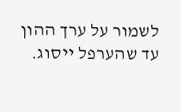לשמור על ערך ההון עד שהערפל ייסוג.